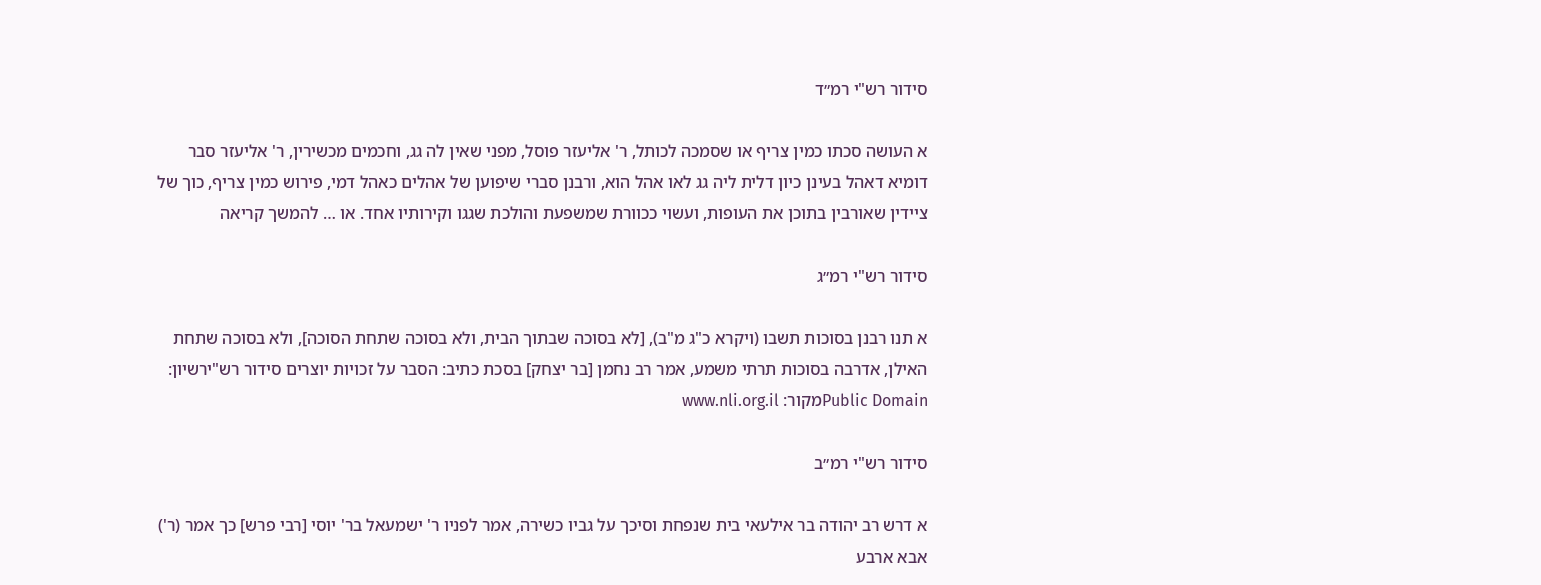סידור רש"י רמ״ד

א העושה סכתו כמין צריף או שסמכה לכותל, ר' אליעזר פוסל, מפני שאין לה גג, וחכמים מכשירין, ר' אליעזר סבר דומיא דאהל בעינן כיון דלית ליה גג לאו אהל הוא, ורבנן סברי שיפוען של אהלים כאהל דמי, פירוש כמין צריף, כוך של ציידין שאורבין בתוכן את העופות, ועשוי ככוורת שמשפעת והולכת שגגו וקירותיו אחד. או … להמשך קריאה

סידור רש"י רמ״ג

א תנו רבנן בסוכות תשבו (ויקרא כ"ג מ"ב), [לא בסוכה שבתוך הבית, ולא בסוכה שתחת הסוכה], ולא בסוכה שתחת האילן, אדרבה בסוכות תרתי משמע, אמר רב נחמן [בר יצחק] בסכת כתיב: הסבר על זכויות יוצרים סידור רש"ירשיון: Public Domainמקור: www.nli.org.il

סידור רש"י רמ״ב

א דרש רב יהודה בר אילעאי בית שנפחת וסיכך על גביו כשירה, אמר לפניו ר' ישמעאל בר' יוסי [רבי פרש] כך אמר (ר') אבא ארבע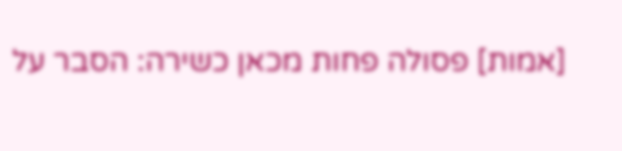[אמות] פסולה פחות מכאן כשירה: הסבר על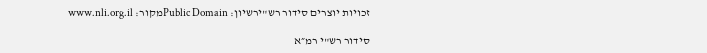זכויות יוצרים סידור רש"ירשיון: Public Domainמקור: www.nli.org.il

סידור רש"י רמ״א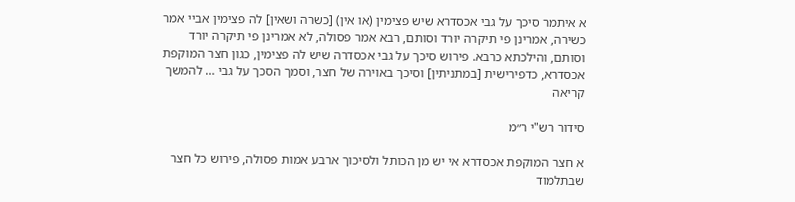א איתמר סיכך על גבי אכסדרא שיש פצימין (או אין) [כשרה ושאין] לה פצימין אביי אמר כשירה, אמרינן פי תיקרה יורד וסותם, רבא אמר פסולה, לא אמרינן פי תיקרה יורד וסותם, והילכתא כרבא. פירוש סיכך על גבי אכסדרה שיש לה פצימין, כגון חצר המוקפת אכסדרא, כדפירישית [במתניתין] וסיכך באוירה של חצר, וסמך הסכך על גבי … להמשך קריאה

סידור רש"י ר״מ

א חצר המוקפת אכסדרא אי יש מן הכותל ולסיכוך ארבע אמות פסולה, פירוש כל חצר שבתלמוד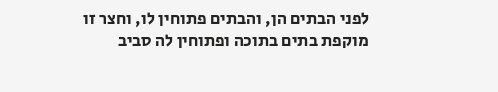לפני הבתים הן, והבתים פתוחין לו, וחצר זו מוקפת בתים בתוכה ופתוחין לה סביב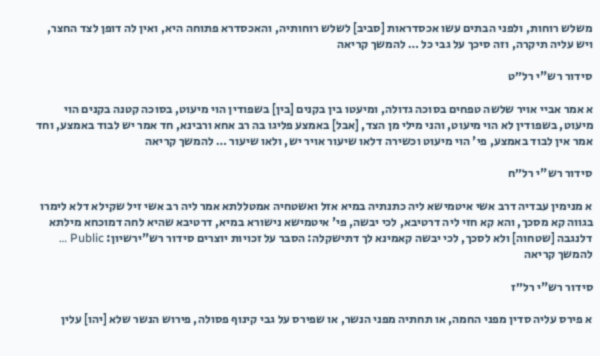משלש רוחות, ולפני הבתים עשו אכסדראות [סביב] לשלש רוחותיה, והאכסדרא פתוחה היא, ואין לה דופן לצד החצר, ויש עליה תיקרה, וזה סיכך על גבי כל … להמשך קריאה

סידור רש"י רל״ט

א אמר אביי אויר שלשה טפחים בסוכה גדולה, ומיעטו בין בקנים [בין] בשפודין הוי מיעוט, בסוכה קטנה בקנים הוי מיעוט, בשפודין לא הוי מיעוט, והני מילי מן הצד, [אבל] באמצע פליגו בה רב אחא ורבינא, חד אמר יש לבוד באמצע, וחד אמר אין לבוד באמצע, פי' הוי מיעוט וכשירה דלאו שיעור אויר יש, ולאו שיעור … להמשך קריאה

סידור רש"י רל״ח

א מנימין עבדיה דרב אשי איטמישא ליה כתנתיה במיא אזל ואשטחיה אמטללתא אמר ליה רב אשי זיל שקילא דלא לימרו בגווה קא מסכך, והא קא חזי ליה דרטיבא, לכי יבשה, פי' איטמישא נישורא במיא, דרטיבא שהיא לחה דמוכחא מילתא דלנגבה [שטחוה] ולא לסכך, לכי יבשה קאמינא לך דתישקלה: הסבר על זכויות יוצרים סידור רש"ירשיון: Public … להמשך קריאה

סידור רש"י רל״ז

א פירס עליה סדין מפני החמה, או תחתיה מפני הנשר, או שפירס על גבי קינוף פסולה, פירוש הנשר שלא [יהו] עלין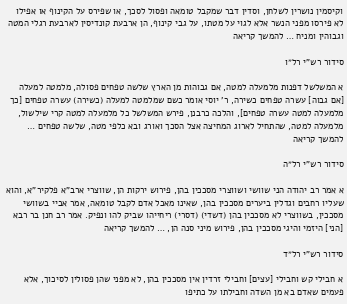וקיסמין נושרין לשלחן, וסדין דבר שמקבל טומאה ופסול לסכך, או שפירס על הקינוף או אפילו לא פירסו מפני הנשר אלא לגוי על מטתו, על גבי קינוף, הן ארבעת קונדיסין לארבעת רגלי המטה וגבוהין ומניח … להמשך קריאה

סידור רש"י רל״ו

א המשלשל דפנות מלמעלה למטה, אם גבוהות מן הארץ שלשה טפחים פסולה, מלמטה למעלה [אם גבוה] עשרה טפחים כשירה, ר' יוסי אומר כשם שמלמטה למעלה (כשירה) עשרה טפחים [כך מלמעלה למטה עשרה טפחים], והלכה כרבנן, פירש המשלשל כל מלמעלה למטה קרי שילשול, מלמעלה למטה, שהתחיל לארוג המחיצה אצל הסכך ואורג ובא כלפי מטה, שלשה טפחים … להמשך קריאה

סידור רש"י רל״ה

א אמר רב יהודה הני שוושי ושווצרי מסככין בהן, פירוש ירקות הן, שווצרי ארב"א פלקיר"א, והוא שעליו רחבים וגדלין ביערים מסככין בהן, שאינו מאכל אדם לקבל טומאה, אמר אביי בשוושי מסככין, בשווצרי לא מסככין בהן (דשדי) (דסרי) ריחייהו שביק להו ונפיק. אמר רב חנן בר רבא [הני] היזמי והיגי מסככין בהן, פירוש מיני סנה הן, … להמשך קריאה

סידור רש"י רל״ד

א חבילי קש וחבילי [עצים] וחבילי זרדין אין מסככין בהן, לא מפני שהן פסולין לסיכוך, אלא פעמים שאדם בא מן השדה וחבילתו על כתיפו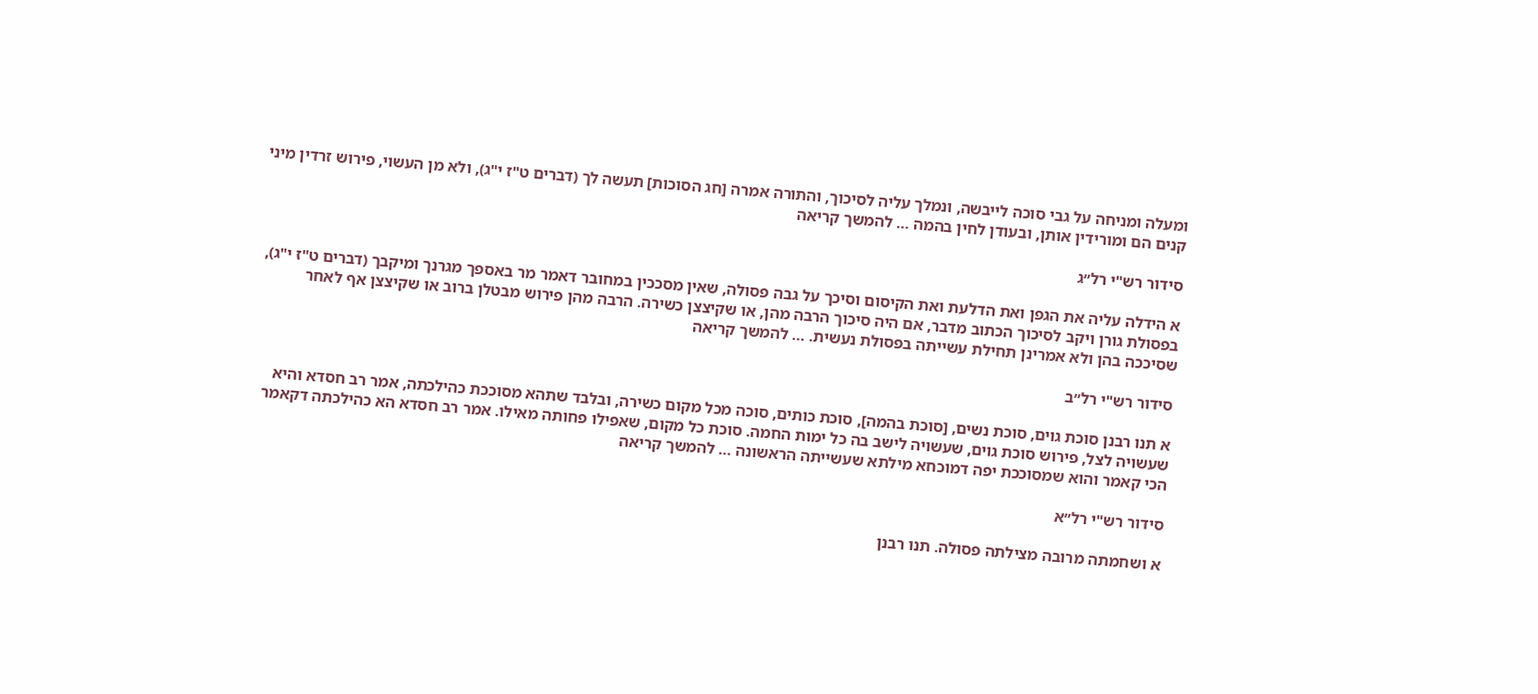ומעלה ומניחה על גבי סוכה לייבשה, ונמלך עליה לסיכוך, והתורה אמרה [חג הסוכות] תעשה לך (דברים ט"ז י"ג), ולא מן העשוי, פירוש זרדין מיני קנים הם ומורידין אותן, ובעודן לחין בהמה … להמשך קריאה

סידור רש"י רל״ג

א הידלה עליה את הגפן ואת הדלעת ואת הקיסום וסיכך על גבה פסולה, שאין מסככין במחובר דאמר מר באספך מגרנך ומיקבך (דברים ט"ז י"ג), בפסולת גורן ויקב לסיכוך הכתוב מדבר, אם היה סיכוך הרבה מהן, או שקיצצן כשירה. הרבה מהן פירוש מבטלן ברוב או שקיצצן אף לאחר שסיככה בהן ולא אמרינן תחילת עשייתה בפסולת נעשית. … להמשך קריאה

סידור רש"י רל״ב

א תנו רבנן סוכת גוים, סוכת נשים, [סוכת בהמה], סוכת כותים, סוכה מכל מקום כשירה, ובלבד שתהא מסוככת כהילכתה, אמר רב חסדא והיא שעשויה לצל, פירוש סוכת גוים, שעשויה לישב בה כל ימות החמה. סוכת כל מקום, שאפילו פחותה מאילו. אמר רב חסדא הא כהילכתה דקאמר הכי קאמר והוא שמסוככת יפה דמוכחא מילתא שעשייתה הראשונה … להמשך קריאה

סידור רש"י רל״א

א ושחמתה מרובה מצילתה פסולה. תנו רבנן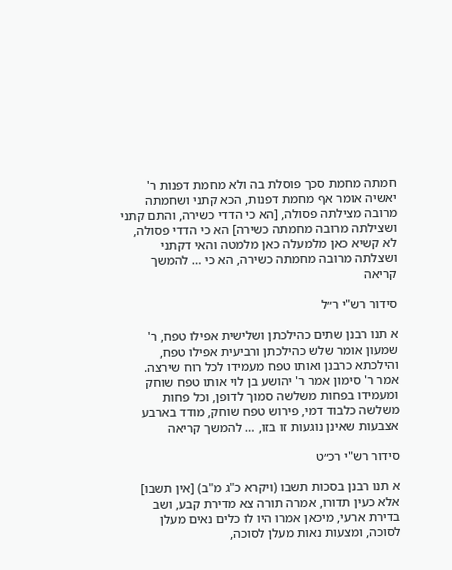חמתה מחמת סכך פוסלת בה ולא מחמת דפנות ר' יאשיה אומר אף מחמת דפנות, הכא קתני ושחמתה מרובה מצילתה פסולה, [הא כי הדדי כשירה, והתם קתני ושצילתה מרובה מחמתה כשירה] הא כי הדדי פסולה, לא קשיא כאן מלמעלה כאן מלמטה והאי דקתני ושצלתה מרובה מחמתה כשירה, הא כי … להמשך קריאה

סידור רש"י ר״ל

א תנו רבנן שתים כהילכתן ושלישית אפילו טפח, ר' שמעון אומר שלש כהילכתן ורביעית אפילו טפח, והילכתא כרבנן ואותו טפח מעמידו לכל רוח שירצה. אמר ר' סימון אמר ר' יהושע בן לוי אותו טפח שוחק ומעמידו בפחות משלשה סמוך לדופן, וכל פחות משלשה כלבוד דמי, פירוש טפח שוחק, מודד בארבע אצבעות שאינן נוגעות זו בזו, … להמשך קריאה

סידור רש"י רכ״ט

א תנו רבנן בסכות תשבו (ויקרא כ"ג מ"ב) [אין תשבו] אלא כעין תדורו, אמרה תורה צא מדירת קבע, ושב בדירת ארעי, מיכאן אמרו היו לו כלים נאים מעלן לסוכה, ומצעות נאות מעלן לסוכה,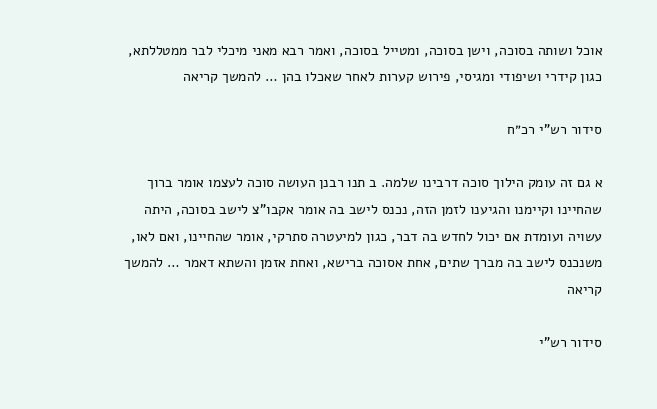אוכל ושותה בסוכה, וישן בסוכה, ומטייל בסוכה, ואמר רבא מאני מיכלי לבר ממטללתא, כגון קידרי ושיפודי ומגיסי, פירוש קערות לאחר שאכלו בהן … להמשך קריאה

סידור רש"י רכ״ח

א גם זה עומק הילוך סוכה דרבינו שלמה. ב תנו רבנן העושה סוכה לעצמו אומר ברוך שהחיינו וקיימנו והגיענו לזמן הזה, נכנס לישב בה אומר אקבו"צ לישב בסוכה, היתה עשויה ועומדת אם יכול לחדש בה דבר, כגון למיעטרה סתרקי, אומר שהחיינו, ואם לאו, משנכנס לישב בה מברך שתים, אחת אסוכה ברישא, ואחת אזמן והשתא דאמר … להמשך קריאה

סידור רש"י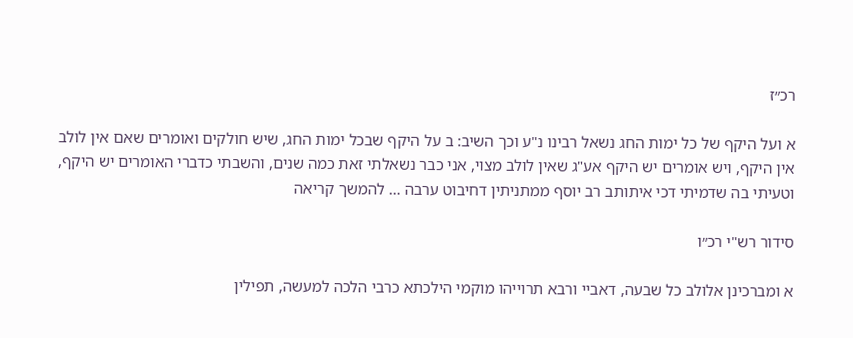רכ״ז

א ועל היקף של כל ימות החג נשאל רבינו נ"ע וכך השיב: ב על היקף שבכל ימות החג, שיש חולקים ואומרים שאם אין לולב אין היקף, ויש אומרים יש היקף אע"ג שאין לולב מצוי, אני כבר נשאלתי זאת כמה שנים, והשבתי כדברי האומרים יש היקף, וטעיתי בה שדמיתי דכי איתותב רב יוסף ממתניתין דחיבוט ערבה … להמשך קריאה

סידור רש"י רכ״ו

א ומברכינן אלולב כל שבעה, דאביי ורבא תרוייהו מוקמי הילכתא כרבי הלכה למעשה, תפילין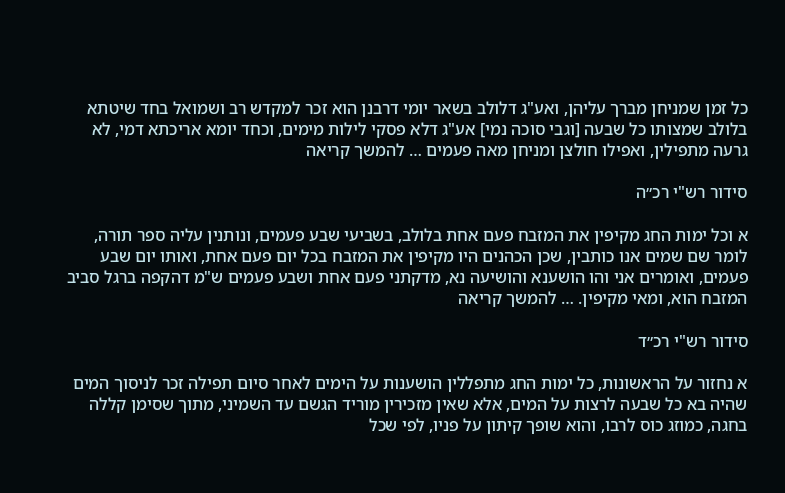כל זמן שמניחן מברך עליהן, ואע"ג דלולב בשאר יומי דרבנן הוא זכר למקדש רב ושמואל בחד שיטתא בלולב שמצותו כל שבעה [וגבי סוכה נמי] אע"ג דלא פסקי לילות מימים, וכחד יומא אריכתא דמי, לא גרעה מתפילין, ואפילו חולצן ומניחן מאה פעמים … להמשך קריאה

סידור רש"י רכ״ה

א וכל ימות החג מקיפין את המזבח פעם אחת בלולב, בשביעי שבע פעמים, ונותנין עליה ספר תורה, לומר שם שמים אנו כותבין, שכן הכהנים היו מקיפין את המזבח בכל יום פעם אחת, ואותו יום שבע פעמים, ואומרים אני והו הושענא והושיעה נא, מדקתני פעם אחת ושבע פעמים ש"מ דהקפה ברגל סביב המזבח הוא, ומאי מקיפין. … להמשך קריאה

סידור רש"י רכ״ד

א נחזור על הראשונות, כל ימות החג מתפללין הושענות על הימים לאחר סיום תפילה זכר לניסוך המים שהיה בא כל שבעה לרצות על המים, אלא שאין מזכירין מוריד הגשם עד השמיני, מתוך שסימן קללה בחגה, כמוזג כוס לרבו, והוא שופך קיתון על פניו, לפי שכל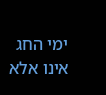ימי החג אינו אלא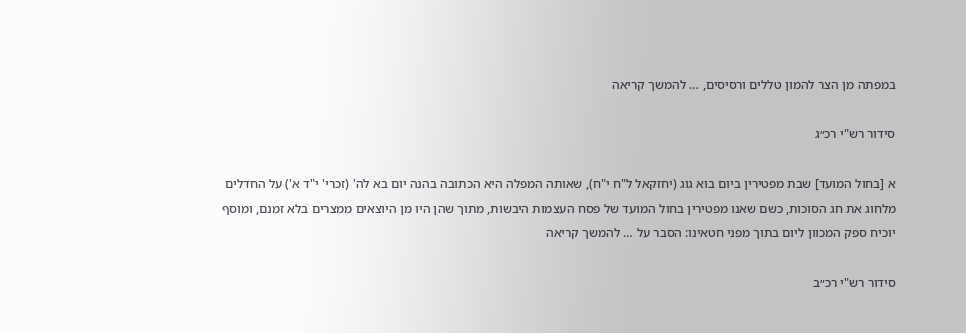במפתה מן הצר להמון טללים ורסיסים, … להמשך קריאה

סידור רש"י רכ״ג

א [בחול המועד] שבת מפטירין ביום בוא גוג (יחזקאל ל"ח י"ח), שאותה המפלה היא הכתובה בהנה יום בא לה' (זכרי' י"ד א') על החדלים מלחוג את חג הסוכות, כשם שאנו מפטירין בחול המועד של פסח העצמות היבשות, מתוך שהן היו מן היוצאים ממצרים בלא זמנם, ומוסף יוכיח ספק המכוון ליום בתוך מפני חטאינו: הסבר על … להמשך קריאה

סידור רש"י רכ״ב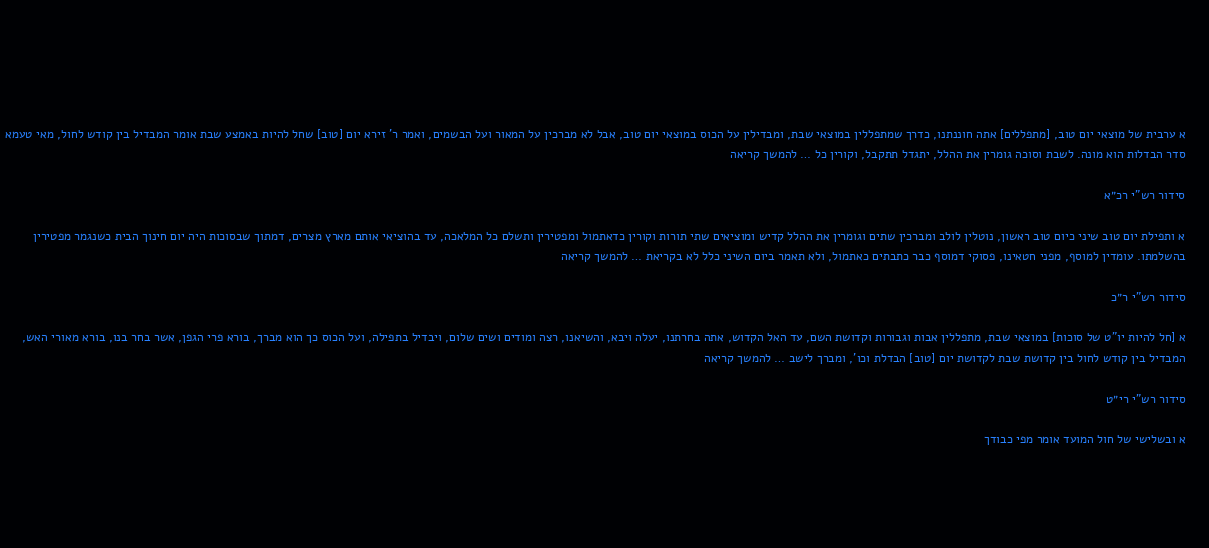א ערבית של מוצאי יום טוב, [מתפללים] אתה חוננתנו, כדרך שמתפללין במוצאי שבת, ומבדילין על הכוס במוצאי יום טוב, אבל לא מברכין על המאור ועל הבשמים, ואמר ר' זירא יום [טוב] שחל להיות באמצע שבת אומר המבדיל בין קודש לחול, מאי טעמא סדר הבדלות הוא מונה. לשבת וסוכה גומרין את ההלל, יתגדל תתקבל, וקורין כל … להמשך קריאה

סידור רש"י רכ״א

א ותפילת יום טוב שיני כיום טוב ראשון, נוטלין לולב ומברכין שתים וגומרין את ההלל קדיש ומוציאים שתי תורות וקורין כדאתמול ומפטירין ותשלם כל המלאכה, עד בהוציאי אותם מארץ מצרים, דמתוך שבסוכות היה יום חינוך הבית כשנגמר מפטירין בהשלמתו. עומדין למוסף, מפני חטאינו, פסוקי דמוסף כבר כתבתים כאתמול, ולא תאמר ביום השיני כלל לא בקריאת … להמשך קריאה

סידור רש"י ר״כ

א [חל להיות יו"ט של סוכות] במוצאי שבת, מתפללין אבות וגבורות וקדושת השם, עד האל הקדוש, אתה בחרתנו, יעלה ויבא, והשיאנו, רצה ומודים ושים שלום, ויבדיל בתפילה, ועל הכוס כך הוא מברך, בורא פרי הגפן, אשר בחר בנו, בורא מאורי האש, המבדיל בין קודש לחול בין קדושת שבת לקדושת יום [טוב] הבדלת וכו', ומברך לישב … להמשך קריאה

סידור רש"י רי״ט

א ובשלישי של חול המועד אומר מפי כבודך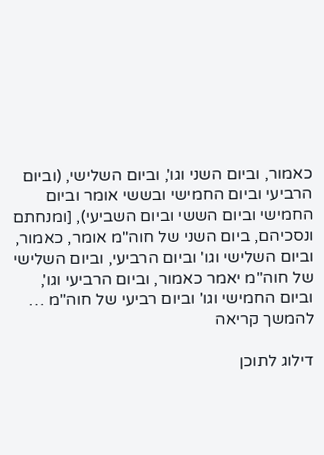כאמור, וביום השני וגו', וביום השלישי, (וביום הרביעי וביום החמישי ובששי אומר וביום החמישי וביום הששי וביום השביעי), [ומנחתם ונסכיהם, ביום השני של חוה"מ אומר, כאמור, וביום השלישי וגו' וביום הרביעי, וביום השלישי של חוה"מ יאמר כאמור, וביום הרביעי וגו', וביום החמישי וגו' וביום רביעי של חוה"מ … להמשך קריאה

דילוג לתוכן